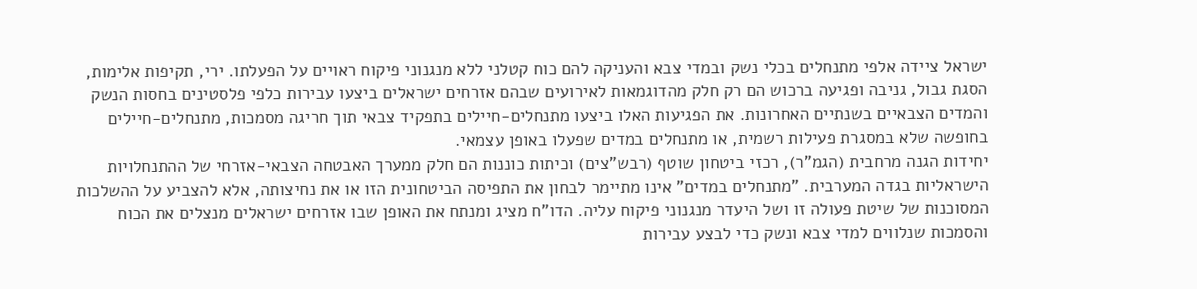ישראל ציידה אלפי מתנחלים בכלי נשק ובמדי צבא והעניקה להם כוח קטלני ללא מנגנוני פיקוח ראויים על הפעלתו. ירי, תקיפות אלימות, הסגת גבול, גניבה ופגיעה ברכוש הם רק חלק מהדוגמאות לאירועים שבהם אזרחים ישראלים ביצעו עבירות כלפי פלסטינים בחסות הנשק והמדים הצבאיים בשנתיים האחרונות. את הפגיעות האלו ביצעו מתנחלים-חיילים בתפקיד צבאי תוך חריגה מסמכות, מתנחלים-חיילים בחופשה שלא במסגרת פעילות רשמית, או מתנחלים במדים שפעלו באופן עצמאי.
יחידות הגנה מרחבית (הגמ"ר), רכזי ביטחון שוטף (רבש"צים) וכיתות כוננות הם חלק ממערך האבטחה הצבאי-אזרחי של ההתנחלויות הישראליות בגדה המערבית. "מתנחלים במדים" אינו מתיימר לבחון את התפיסה הביטחונית הזו או את נחיצותה, אלא להצביע על ההשלכות המסוכנות של שיטת פעולה זו ושל היעדר מנגנוני פיקוח עליה. הדו"ח מציג ומנתח את האופן שבו אזרחים ישראלים מנצלים את הכוח והסמכות שנלווים למדי צבא ונשק כדי לבצע עבירות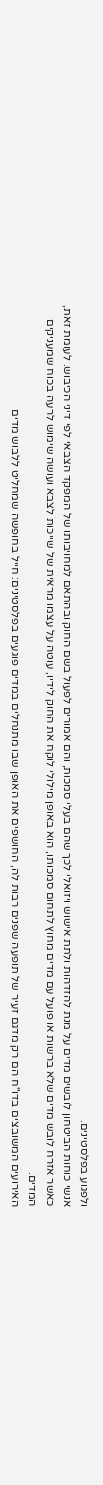ולפגוע בפלסטינים.
אנשי כוחות הביטחון לובשים מדים על מנת להזדהות ולתת אישוש ויזואלי לכך שהם בעלי סמכות, והם אמורים לפעול בשם החוק ובהתאם למחויבותו של המפקד הצבאי לפי דיני הכיבוש. לעומת זאת, כאשר אזרח לובש מדים שלא ברשות או פועל עם מדים מחוץ לתחום סמכותו, הוא באופן מילולי לוקח את החוק לידיו, עוטה על עצמו מראית של שייכות לצבא ועושה שימוש לרעה בכוח שמעניקים המדים.
האירועים המשובצים בדו"ח הם רק מדגם זעיר של תופעה שפנים רבות לה, החושפים את האופן שבו מתנחלים במדים פוגעים בפלסטינים: חייל בחופשה שמחליט ללבוש מדים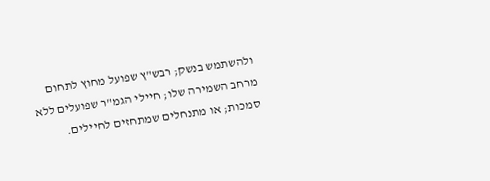ולהשתמש בנשק; רבש"ץ שפועל מחוץ לתחום מרחב השמירה שלו; חיילי הגמ"ר שפועלים ללא סמכות; או מתנחלים שמתחזים לחיילים.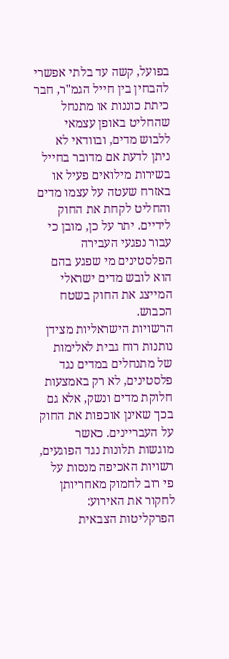בפועל, קשה עד בלתי אפשרי להבחין בין חייל הגמ"ר, חבר כיתת כוננות או מתנחל שהחליט באופן עצמאי ללבוש מדים, ובוודאי לא ניתן לדעת אם מדובר בחייל בשירות מילואים פעיל או באזרח שעטה על עצמו מדים והחליט לקחת את החוק לידיים. יתר על כן, מובן כי עבור נפגעי העבירה הפלסטינים מי שפגע בהם הוא לובש מדים ישראלי המייצג את החוק בשטח הכבוש.
הרשויות הישראליות מצידן נותנות רוח גבית לאלימות של מתנחלים במדים נגד פלסטינים, לא רק באמצעות חלוקת מדים ונשק, אלא גם בכך שאינן אוכפות את החוק על העבריינים. כאשר מוגשות תלונות נגד הפוגעים, רשויות האכיפה מנסות על פי רוב לחמוק מאחריותן לחקור את האירוע: הפרקליטות הצבאית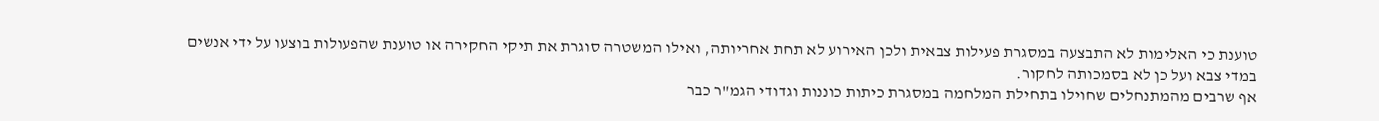טוענת כי האלימות לא התבצעה במסגרת פעילות צבאית ולכן האירוע לא תחת אחריותה, ואילו המשטרה סוגרת את תיקי החקירה או טוענת שהפעולות בוצעו על ידי אנשים במדי צבא ועל כן לא בסמכותה לחקור.
אף שרבים מהמתנחלים שחוילו בתחילת המלחמה במסגרת כיתות כוננות וגדודי הגמ"ר כבר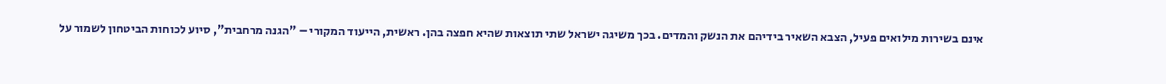אינם בשירות מילואים פעיל, הצבא השאיר בידיהם את הנשק והמדים. בכך משיגה ישראל שתי תוצאות שהיא חפצה בהן. ראשית, הייעוד המקורי – "הגנה מרחבית", סיוע לכוחות הביטחון לשמור על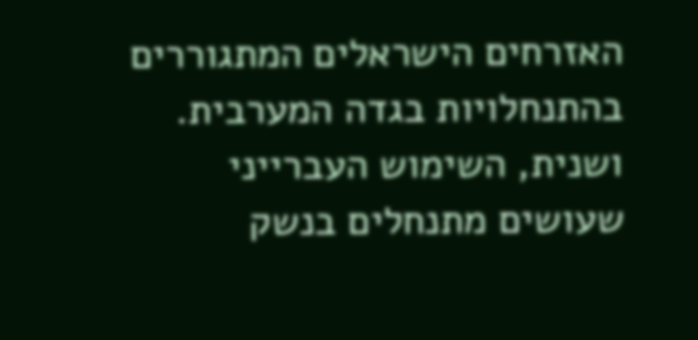האזרחים הישראלים המתגוררים בהתנחלויות בגדה המערבית. ושנית, השימוש העברייני שעושים מתנחלים בנשק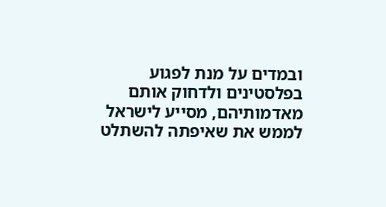ובמדים על מנת לפגוע בפלסטינים ולדחוק אותם מאדמותיהם, מסייע לישראל לממש את שאיפתה להשתלט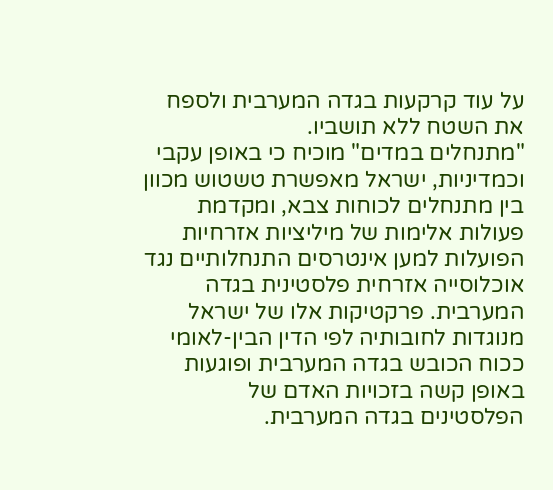על עוד קרקעות בגדה המערבית ולספח את השטח ללא תושביו.
"מתנחלים במדים" מוכיח כי באופן עקבי וכמדיניות, ישראל מאפשרת טשטוש מכוון בין מתנחלים לכוחות צבא, ומקדמת פעולות אלימות של מיליציות אזרחיות הפועלות למען אינטרסים התנחלותיים נגד אוכלוסייה אזרחית פלסטינית בגדה המערבית. פרקטיקות אלו של ישראל מנוגדות לחובותיה לפי הדין הבין-לאומי ככוח הכובש בגדה המערבית ופוגעות באופן קשה בזכויות האדם של הפלסטינים בגדה המערבית.